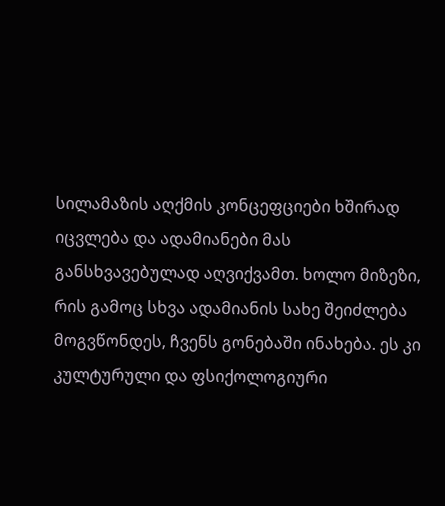სილამაზის აღქმის კონცეფციები ხშირად იცვლება და ადამიანები მას განსხვავებულად აღვიქვამთ. ხოლო მიზეზი, რის გამოც სხვა ადამიანის სახე შეიძლება მოგვწონდეს, ჩვენს გონებაში ინახება. ეს კი კულტურული და ფსიქოლოგიური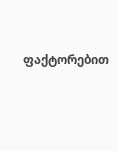ფაქტორებით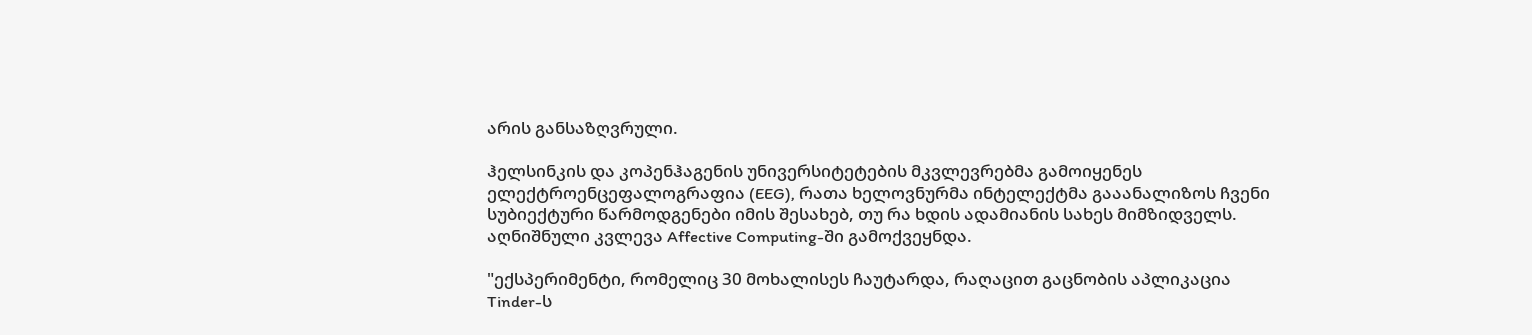არის განსაზღვრული.

ჰელსინკის და კოპენჰაგენის უნივერსიტეტების მკვლევრებმა გამოიყენეს ელექტროენცეფალოგრაფია (EEG), რათა ხელოვნურმა ინტელექტმა გააანალიზოს ჩვენი სუბიექტური წარმოდგენები იმის შესახებ, თუ რა ხდის ადამიანის სახეს მიმზიდველს. აღნიშნული კვლევა Affective Computing-ში გამოქვეყნდა.

"ექსპერიმენტი, რომელიც 30 მოხალისეს ჩაუტარდა, რაღაცით გაცნობის აპლიკაცია Tinder-ს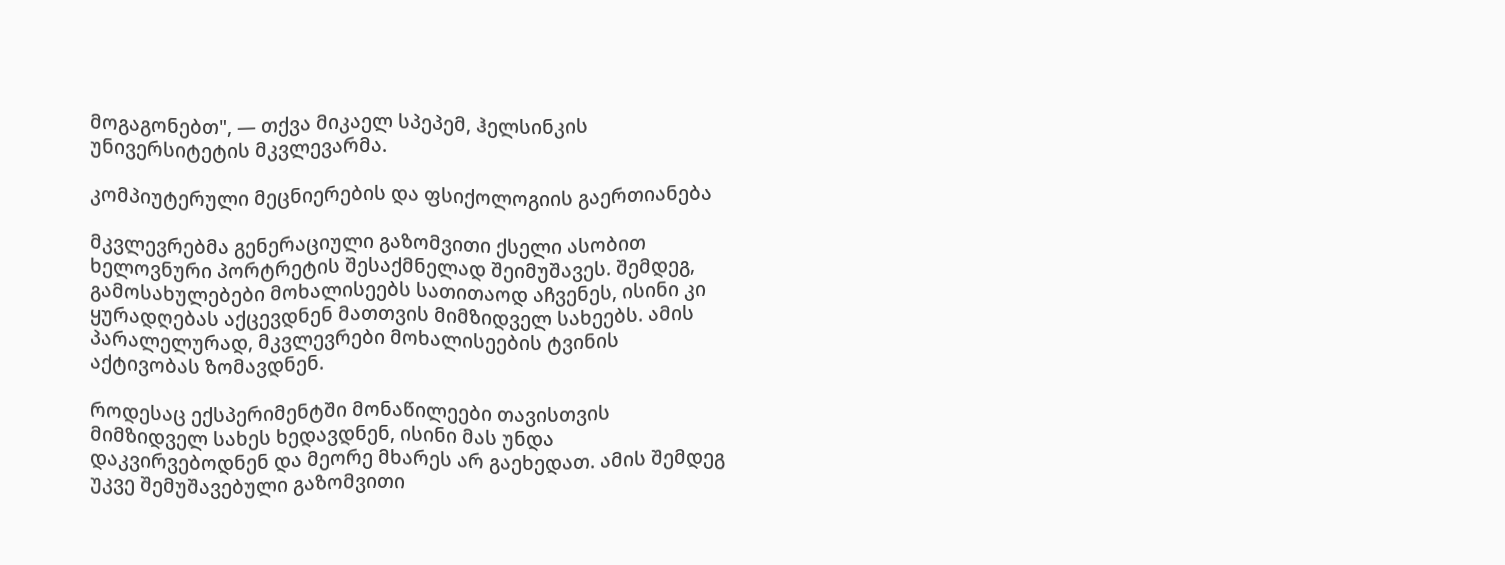მოგაგონებთ", — თქვა მიკაელ სპეპემ, ჰელსინკის უნივერსიტეტის მკვლევარმა.

კომპიუტერული მეცნიერების და ფსიქოლოგიის გაერთიანება

მკვლევრებმა გენერაციული გაზომვითი ქსელი ასობით ხელოვნური პორტრეტის შესაქმნელად შეიმუშავეს. შემდეგ, გამოსახულებები მოხალისეებს სათითაოდ აჩვენეს, ისინი კი ყურადღებას აქცევდნენ მათთვის მიმზიდველ სახეებს. ამის პარალელურად, მკვლევრები მოხალისეების ტვინის აქტივობას ზომავდნენ.

როდესაც ექსპერიმენტში მონაწილეები თავისთვის მიმზიდველ სახეს ხედავდნენ, ისინი მას უნდა დაკვირვებოდნენ და მეორე მხარეს არ გაეხედათ. ამის შემდეგ უკვე შემუშავებული გაზომვითი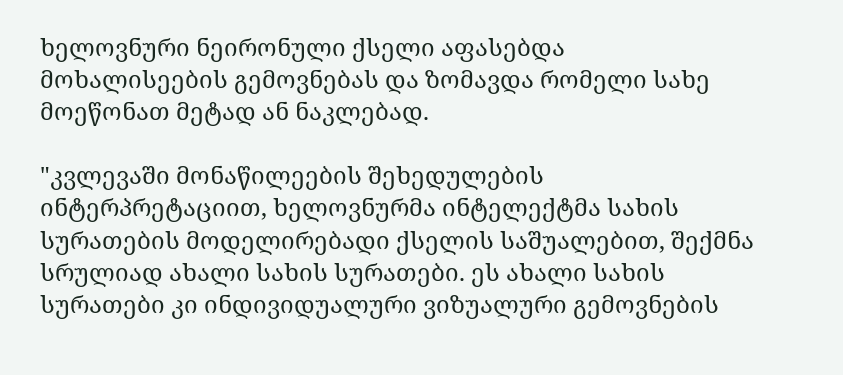ხელოვნური ნეირონული ქსელი აფასებდა მოხალისეების გემოვნებას და ზომავდა რომელი სახე მოეწონათ მეტად ან ნაკლებად.

"კვლევაში მონაწილეების შეხედულების ინტერპრეტაციით, ხელოვნურმა ინტელექტმა სახის სურათების მოდელირებადი ქსელის საშუალებით, შექმნა სრულიად ახალი სახის სურათები. ეს ახალი სახის სურათები კი ინდივიდუალური ვიზუალური გემოვნების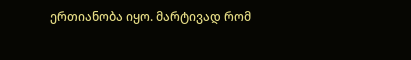ერთიანობა იყო. მარტივად რომ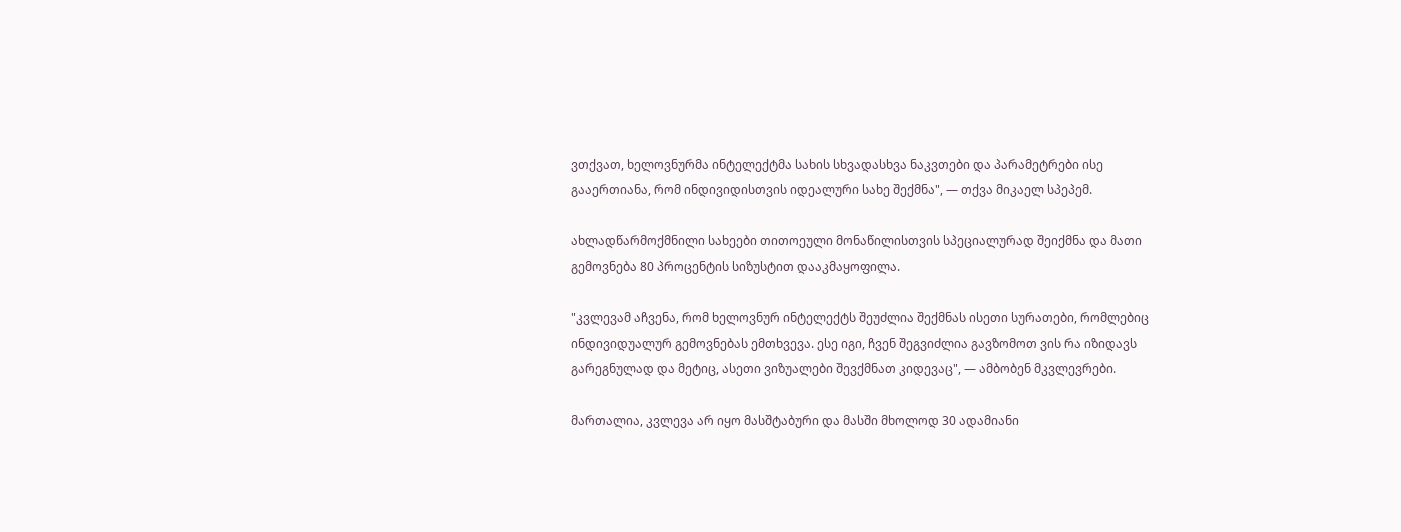ვთქვათ, ხელოვნურმა ინტელექტმა სახის სხვადასხვა ნაკვთები და პარამეტრები ისე გააერთიანა, რომ ინდივიდისთვის იდეალური სახე შექმნა", — თქვა მიკაელ სპეპემ.

ახლადწარმოქმნილი სახეები თითოეული მონაწილისთვის სპეციალურად შეიქმნა და მათი გემოვნება 80 პროცენტის სიზუსტით დააკმაყოფილა.

"კვლევამ აჩვენა, რომ ხელოვნურ ინტელექტს შეუძლია შექმნას ისეთი სურათები, რომლებიც ინდივიდუალურ გემოვნებას ემთხვევა. ესე იგი, ჩვენ შეგვიძლია გავზომოთ ვის რა იზიდავს გარეგნულად და მეტიც, ასეთი ვიზუალები შევქმნათ კიდევაც", — ამბობენ მკვლევრები.

მართალია, კვლევა არ იყო მასშტაბური და მასში მხოლოდ 30 ადამიანი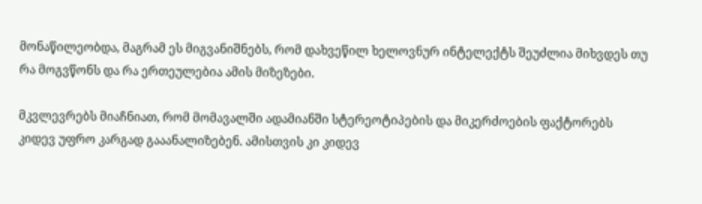მონაწილეობდა, მაგრამ ეს მიგვანიშნებს, რომ დახვეწილ ხელოვნურ ინტელექტს შეუძლია მიხვდეს თუ რა მოგვწონს და რა ერთეულებია ამის მიზეზები.

მკვლევრებს მიაჩნიათ, რომ მომავალში ადამიანში სტერეოტიპების და მიკერძოების ფაქტორებს კიდევ უფრო კარგად გააანალიზებენ. ამისთვის კი კიდევ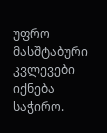უფრო მასშტაბური კვლევები იქნება საჭირო.